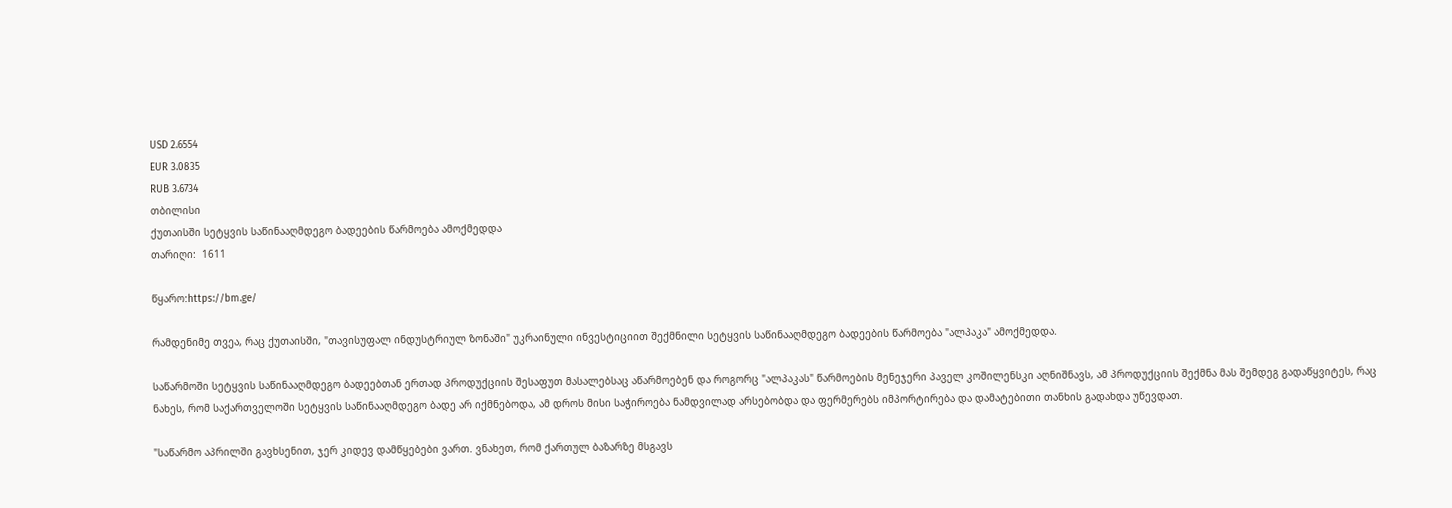USD 2.6554
EUR 3.0835
RUB 3.6734
თბილისი
ქუთაისში სეტყვის საწინააღმდეგო ბადეების წარმოება ამოქმედდა
თარიღი:  1611

წყარო:https://bm.ge/

რამდენიმე თვეა, რაც ქუთაისში, "თავისუფალ ინდუსტრიულ ზონაში" უკრაინული ინვესტიციით შექმნილი სეტყვის საწინააღმდეგო ბადეების წარმოება "ალპაკა" ამოქმედდა.

საწარმოში სეტყვის საწინააღმდეგო ბადეებთან ერთად პროდუქციის შესაფუთ მასალებსაც აწარმოებენ და როგორც "ალპაკას" წარმოების მენეჯერი პაველ კოშილენსკი აღნიშნავს, ამ პროდუქციის შექმნა მას შემდეგ გადაწყვიტეს, რაც ნახეს, რომ საქართველოში სეტყვის საწინააღმდეგო ბადე არ იქმნებოდა, ამ დროს მისი საჭიროება ნამდვილად არსებობდა და ფერმერებს იმპორტირება და დამატებითი თანხის გადახდა უწევდათ.

"საწარმო აპრილში გავხსენით, ჯერ კიდევ დამწყებები ვართ. ვნახეთ, რომ ქართულ ბაზარზე მსგავს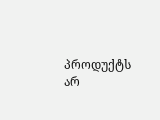პროდუქტს არ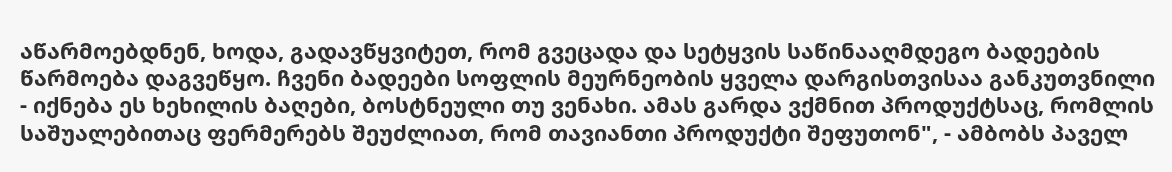აწარმოებდნენ, ხოდა, გადავწყვიტეთ, რომ გვეცადა და სეტყვის საწინააღმდეგო ბადეების წარმოება დაგვეწყო. ჩვენი ბადეები სოფლის მეურნეობის ყველა დარგისთვისაა განკუთვნილი - იქნება ეს ხეხილის ბაღები, ბოსტნეული თუ ვენახი. ამას გარდა ვქმნით პროდუქტსაც, რომლის საშუალებითაც ფერმერებს შეუძლიათ, რომ თავიანთი პროდუქტი შეფუთონ", - ამბობს პაველ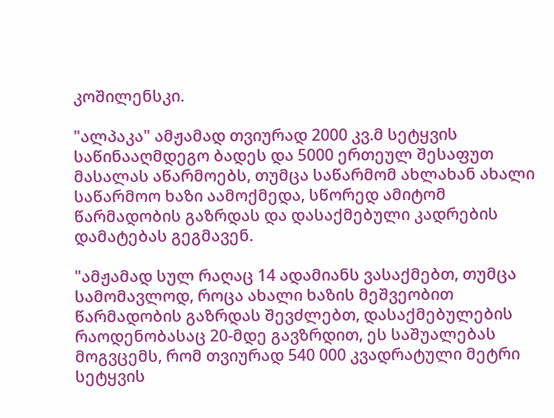კოშილენსკი.

"ალპაკა" ამჟამად თვიურად 2000 კვ.მ სეტყვის საწინააღმდეგო ბადეს და 5000 ერთეულ შესაფუთ მასალას აწარმოებს, თუმცა საწარმომ ახლახან ახალი საწარმოო ხაზი აამოქმედა, სწორედ ამიტომ წარმადობის გაზრდას და დასაქმებული კადრების დამატებას გეგმავენ.

"ამჟამად სულ რაღაც 14 ადამიანს ვასაქმებთ, თუმცა სამომავლოდ, როცა ახალი ხაზის მეშვეობით წარმადობის გაზრდას შევძლებთ, დასაქმებულების რაოდენობასაც 20-მდე გავზრდით, ეს საშუალებას მოგვცემს, რომ თვიურად 540 000 კვადრატული მეტრი სეტყვის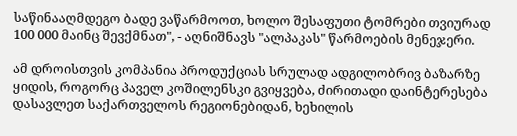საწინააღმდეგო ბადე ვაწარმოოთ, ხოლო შესაფუთი ტომრები თვიურად 100 000 მაინც შევქმნათ", - აღნიშნავს "ალპაკას" წარმოების მენეჯერი.

ამ დროისთვის კომპანია პროდუქციას სრულად ადგილობრივ ბაზარზე ყიდის, როგორც პაველ კოშილენსკი გვიყვება, ძირითადი დაინტერესება დასავლეთ საქართველოს რეგიონებიდან, ხეხილის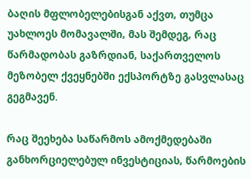ბაღის მფლობელებისგან აქვთ, თუმცა უახლოეს მომავალში, მას შემდეგ, რაც წარმადობას გაზრდიან, საქართველოს მეზობელ ქვეყნებში ექსპორტზე გასვლასაც გეგმავენ.

რაც შეეხება საწარმოს ამოქმედებაში განხორციელებულ ინვესტიციას, წარმოების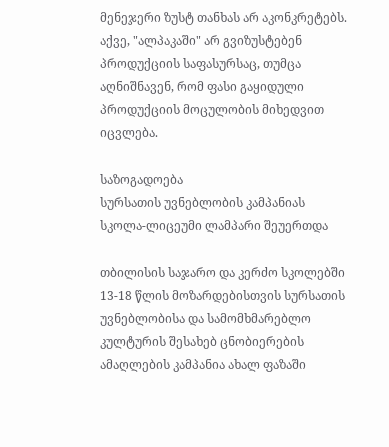მენეჯერი ზუსტ თანხას არ აკონკრეტებს. აქვე, "ალპაკაში" არ გვიზუსტებენ პროდუქციის საფასურსაც, თუმცა აღნიშნავენ, რომ ფასი გაყიდული პროდუქციის მოცულობის მიხედვით იცვლება.

საზოგადოება
სურსათის უვნებლობის კამპანიას სკოლა-ლიცეუმი ლამპარი შეუერთდა

თბილისის საჯარო და კერძო სკოლებში 13-18 წლის მოზარდებისთვის სურსათის უვნებლობისა და სამომხმარებლო კულტურის შესახებ ცნობიერების ამაღლების კამპანია ახალ ფაზაში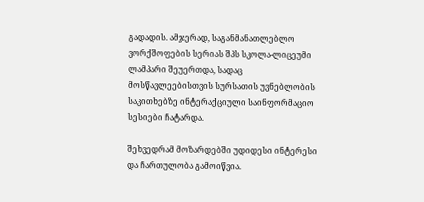გადადის. ამჯერად, საგანმანათლებლო ვორქშოფების სერიას შპს სკოლა-ლიცეუმი ლამპარი შეუერთდა, სადაც მოსწავლეებისთვის სურსათის უვნებლობის საკითხებზე ინტერაქციული საინფორმაციო სესიები ჩატარდა.

შეხვედრამ მოზარდებში უდიდესი ინტერესი და ჩართულობა გამოიწვია.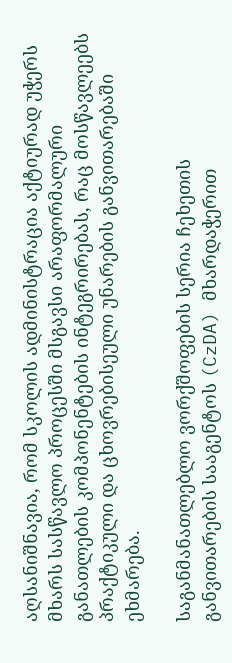აღსანიშნავია, რომ სკოლის ადმინისტრაცია აქტიურად უჭერს მხარს სასწავლო პროცესში მსგავსი არაფორმალური განათლების კომპონენტების ინტეგრირებას, რაც მოსწავლეებს პრაქტიკული და ცხოვრებისეული უნარების განვითარებაში ეხმარება.

საგანმანათლებლო ვორქშოფების სერია ჩეხეთის განვითარების სააგენტოს (CzDA) მხარდაჭერით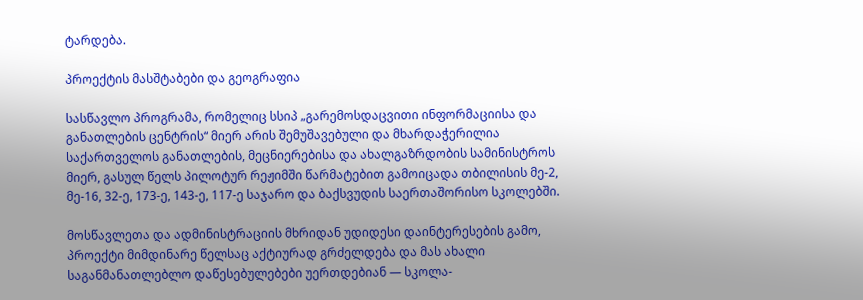ტარდება.

პროექტის მასშტაბები და გეოგრაფია

სასწავლო პროგრამა, რომელიც სსიპ „გარემოსდაცვითი ინფორმაციისა და განათლების ცენტრის“ მიერ არის შემუშავებული და მხარდაჭერილია საქართველოს განათლების, მეცნიერებისა და ახალგაზრდობის სამინისტროს მიერ, გასულ წელს პილოტურ რეჟიმში წარმატებით გამოიცადა თბილისის მე-2, მე-16, 32-ე, 173-ე, 143-ე, 117-ე საჯარო და ბაქსვუდის საერთაშორისო სკოლებში.

მოსწავლეთა და ადმინისტრაციის მხრიდან უდიდესი დაინტერესების გამო, პროექტი მიმდინარე წელსაც აქტიურად გრძელდება და მას ახალი საგანმანათლებლო დაწესებულებები უერთდებიან — სკოლა-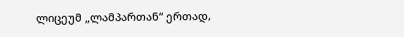ლიცეუმ „ლამპართან“ ერთად,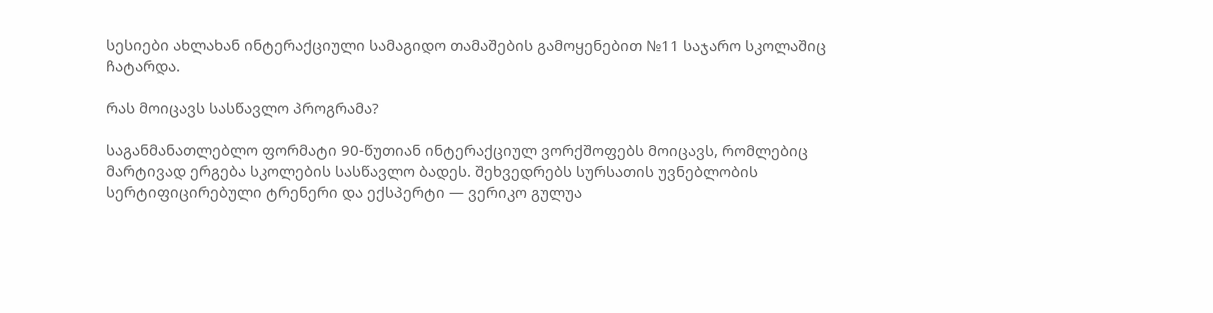სესიები ახლახან ინტერაქციული სამაგიდო თამაშების გამოყენებით №11 საჯარო სკოლაშიც ჩატარდა.

რას მოიცავს სასწავლო პროგრამა?

საგანმანათლებლო ფორმატი 90-წუთიან ინტერაქციულ ვორქშოფებს მოიცავს, რომლებიც მარტივად ერგება სკოლების სასწავლო ბადეს. შეხვედრებს სურსათის უვნებლობის სერტიფიცირებული ტრენერი და ექსპერტი — ვერიკო გულუა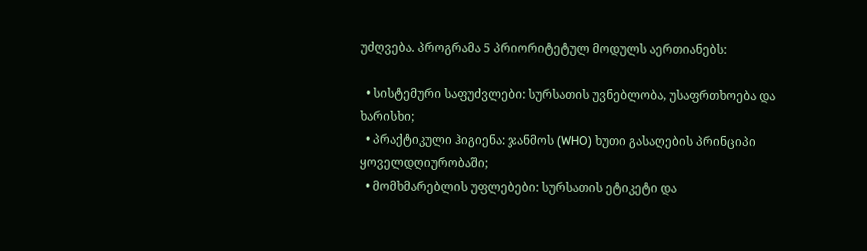უძღვება. პროგრამა 5 პრიორიტეტულ მოდულს აერთიანებს:

  • სისტემური საფუძვლები: სურსათის უვნებლობა, უსაფრთხოება და ხარისხი;
  • პრაქტიკული ჰიგიენა: ჯანმოს (WHO) ხუთი გასაღების პრინციპი ყოველდღიურობაში;
  • მომხმარებლის უფლებები: სურსათის ეტიკეტი და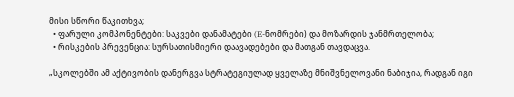მისი სწორი წაკითხვა;
  • ფარული კომპონენტები: საკვები დანამატები (E-ნომრები) და მოზარდის ჯანმრთელობა;
  • რისკების პრევენცია: სურსათისმიერი დაავადებები და მათგან თავდაცვა.

„სკოლებში ამ აქტივობის დანერგვა სტრატეგიულად ყველაზე მნიშვნელოვანი ნაბიჯია, რადგან იგი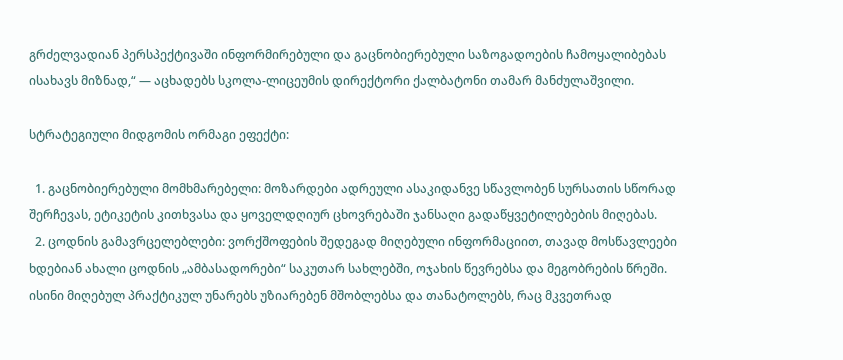გრძელვადიან პერსპექტივაში ინფორმირებული და გაცნობიერებული საზოგადოების ჩამოყალიბებას ისახავს მიზნად,“ — აცხადებს სკოლა-ლიცეუმის დირექტორი ქალბატონი თამარ მანძულაშვილი.

სტრატეგიული მიდგომის ორმაგი ეფექტი:

  1. გაცნობიერებული მომხმარებელი: მოზარდები ადრეული ასაკიდანვე სწავლობენ სურსათის სწორად შერჩევას, ეტიკეტის კითხვასა და ყოველდღიურ ცხოვრებაში ჯანსაღი გადაწყვეტილებების მიღებას.
  2. ცოდნის გამავრცელებლები: ვორქშოფების შედეგად მიღებული ინფორმაციით, თავად მოსწავლეები ხდებიან ახალი ცოდნის „ამბასადორები“ საკუთარ სახლებში, ოჯახის წევრებსა და მეგობრების წრეში. ისინი მიღებულ პრაქტიკულ უნარებს უზიარებენ მშობლებსა და თანატოლებს, რაც მკვეთრად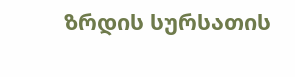ზრდის სურსათის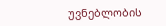უვნებლობის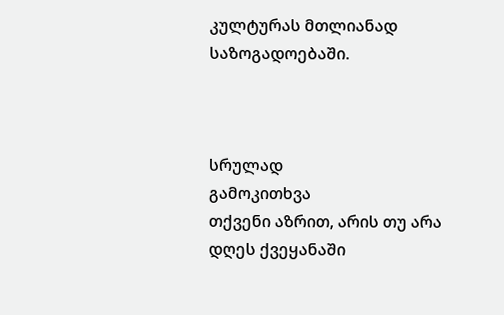კულტურას მთლიანად საზოგადოებაში.



სრულად
გამოკითხვა
თქვენი აზრით, არის თუ არა დღეს ქვეყანაში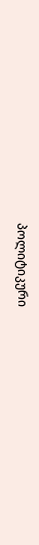პოლიტიკური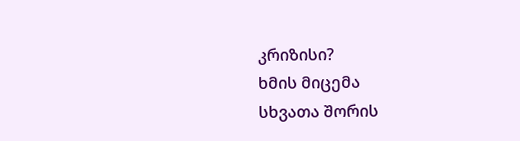კრიზისი?
ხმის მიცემა
სხვათა შორის